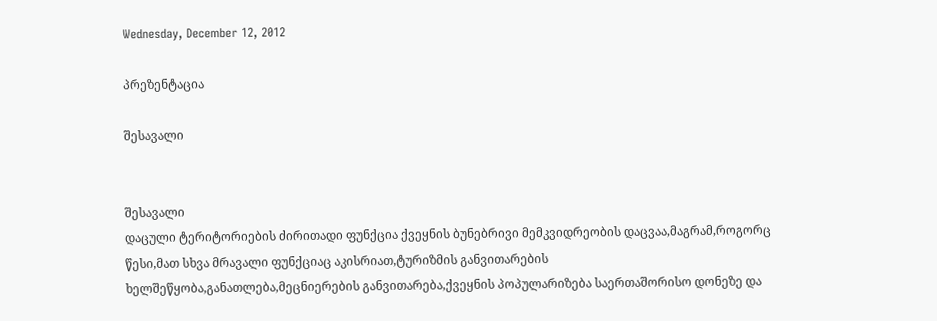Wednesday, December 12, 2012

პრეზენტაცია

შესავალი


შესავალი
დაცული ტერიტორიების ძირითადი ფუნქცია ქვეყნის ბუნებრივი მემკვიდრეობის დაცვაა,მაგრამ,როგორც წესი,მათ სხვა მრავალი ფუნქციაც აკისრიათ,ტურიზმის განვითარების ხელშეწყობა,განათლება,მეცნიერების განვითარება,ქვეყნის პოპულარიზება საერთაშორისო დონეზე და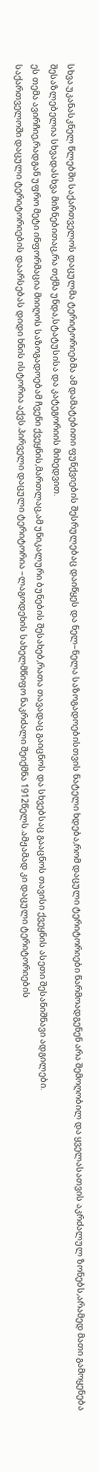სხვა.უკანასკნელ წლებში საქართველოს დაცულმა ტერიტორიებმა ამ დამატებითი ფუნქვიების შესრულებაც დაიწყეს და ნელ–ნელა საზოგადოებისთვის ნატელი ხდება,რომ დაცული ტერიტორიები წარმოადგენენ არა შემოღობილ და ყველასათვის აკრძალულ ზონებს,არამედ მათი გამოყენება შესაზლებელია სხვადასხვა მიზნებითაც,რა თქმა უნდა,სტატუსისა და კატეგორიის მიხედვით.
ეს თემა ავირჩიე,რადგან უფრო მეტი ინფორმაცია მიიღოს საზოგადოებამ ჩვენი ქვეყნის,მართლაც,ამ უნიკალური ბუნების შესახებ,რათა თავადაც გაიცნოს და სხვებსაც გააცნოს თავისი ქვეყნის ასეთი შესანიშნავი ადგილები.
საქართველოში დაცული ტერიტორიების დაარსებას დიდი ხნის ისტორია აქვს.პირველი დაცული ტერიტორია –ლაგოდეხის სახელმწიფო ნაკრძალი შეიქმნა 1912წელს.ამჟამად კი დაცული ტერიტორიების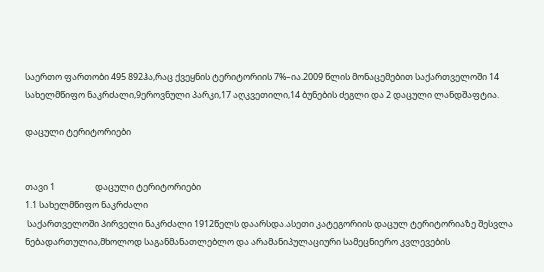საერთო ფართობი 495 892ჰა,რაც ქვეყნის ტერიტორიის 7%–ია.2009 წლის მონაცემებით საქართველოში 14 სახელმწიფო ნაკრძალი,9ეროვნული პარკი,17 აღკვეთილი,14 ბუნების ძეგლი და 2 დაცული ლანდშაფტია.

დაცული ტერიტორიები


თავი 1                    დაცული ტერიტორიები
1.1 სახელმწიფო ნაკრძალი
 საქართველოში პირველი ნაკრძალი 1912წელს დაარსდა.ასეთი კატეგორიის დაცულ ტერიტორიაზე შესვლა ნებადართულია,მხოლოდ საგანმანათლებლო და არამანიპულაციური სამეცნიერო კვლევების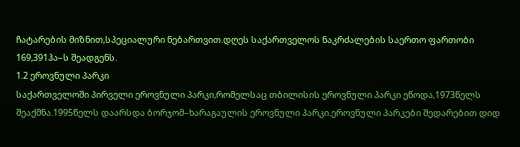ჩატარების მიზნით,სპეციალური ნებართვით.დღეს საქართველოს ნაკრძალების საერთო ფართობი 169,391ჰა–ს შეადგენს.
1.2 ეროვნული პარკი
საქართველოში პირველი ეროვნული პარკი,რომელსაც თბილისის ეროვნული პარკი ეწოდა,1973წელს შეაქმნა.1995წელს დაარსდა ბორჯომ–ხარაგაულის ეროვნული პარკი.ეროვნული პარკები შედარებით დიდ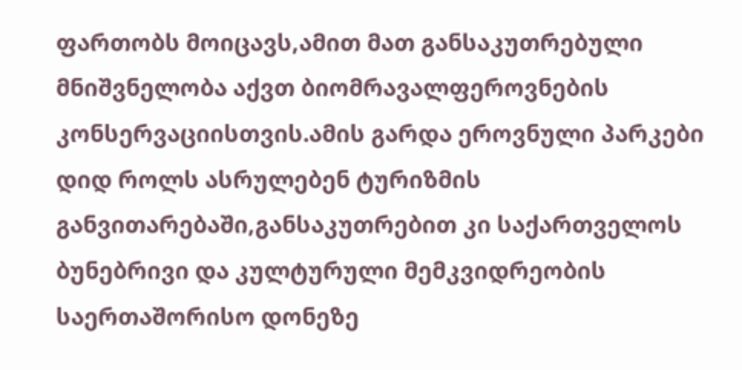ფართობს მოიცავს,ამით მათ განსაკუთრებული მნიშვნელობა აქვთ ბიომრავალფეროვნების კონსერვაციისთვის.ამის გარდა ეროვნული პარკები დიდ როლს ასრულებენ ტურიზმის განვითარებაში,განსაკუთრებით კი საქართველოს ბუნებრივი და კულტურული მემკვიდრეობის საერთაშორისო დონეზე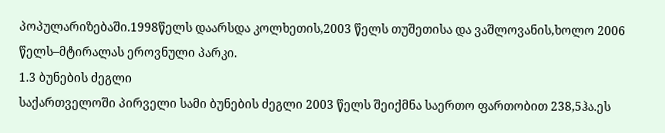პოპულარიზებაში.1998წელს დაარსდა კოლხეთის,2003 წელს თუშეთისა და ვაშლოვანის,ხოლო 2006 წელს–მტირალას ეროვნული პარკი.
1.3 ბუნების ძეგლი
საქართველოში პირველი სამი ბუნების ძეგლი 2003 წელს შეიქმნა საერთო ფართობით 238,5ჰა.ეს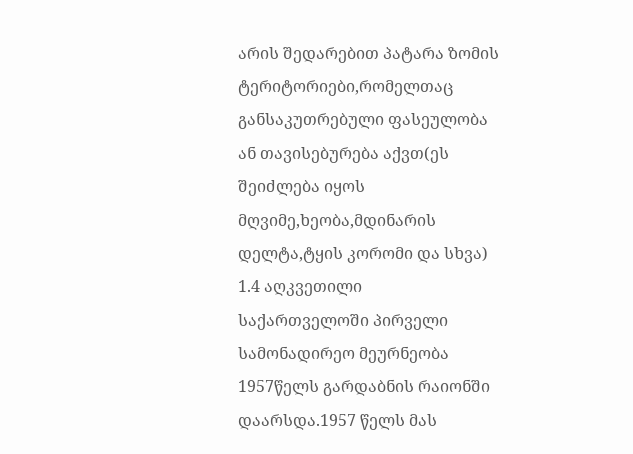არის შედარებით პატარა ზომის ტერიტორიები,რომელთაც განსაკუთრებული ფასეულობა ან თავისებურება აქვთ(ეს შეიძლება იყოს მღვიმე,ხეობა,მდინარის დელტა,ტყის კორომი და სხვა)
1.4 აღკვეთილი
საქართველოში პირველი სამონადირეო მეურნეობა 1957წელს გარდაბნის რაიონში  დაარსდა.1957 წელს მას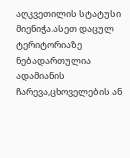აღკვეთილის სტატუსი მიენიჭა.ასეთ დაცულ ტერიტორიაზე ნებადართულია ადამიანის ჩარევა,ცხოველების ან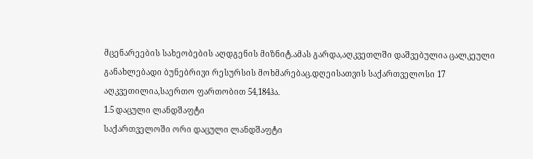მცენარეების სახეობების აღდგენის მიზნიტ.ამას გარდა,აღკვეთლში დაშვებულია ცალკეული განახლებადი ბუნებრივი რესურსის მოხმარებაც.დღეისათვის საქართველოსი 17 აღკვეთილია,საერთო ფართობით 54,184ჰა.
1.5 დაცული ლანდშაფტი
საქართველოში ორი დაცული ლანდშაფტი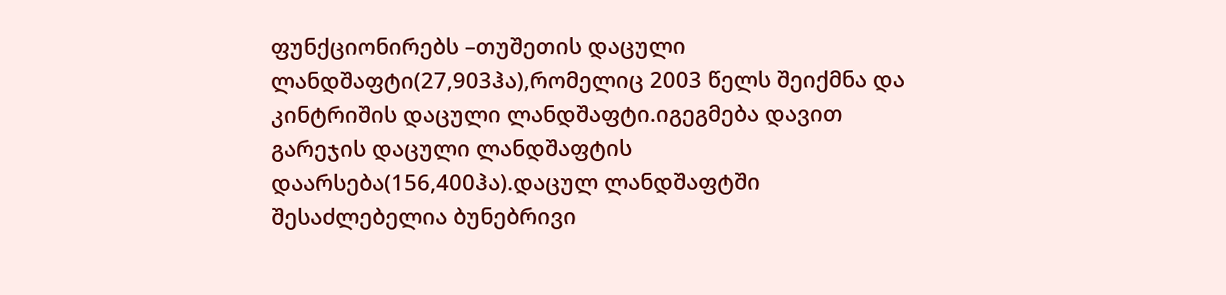ფუნქციონირებს –თუშეთის დაცული ლანდშაფტი(27,903ჰა),რომელიც 2003 წელს შეიქმნა და კინტრიშის დაცული ლანდშაფტი.იგეგმება დავით გარეჯის დაცული ლანდშაფტის დაარსება(156,400ჰა).დაცულ ლანდშაფტში შესაძლებელია ბუნებრივი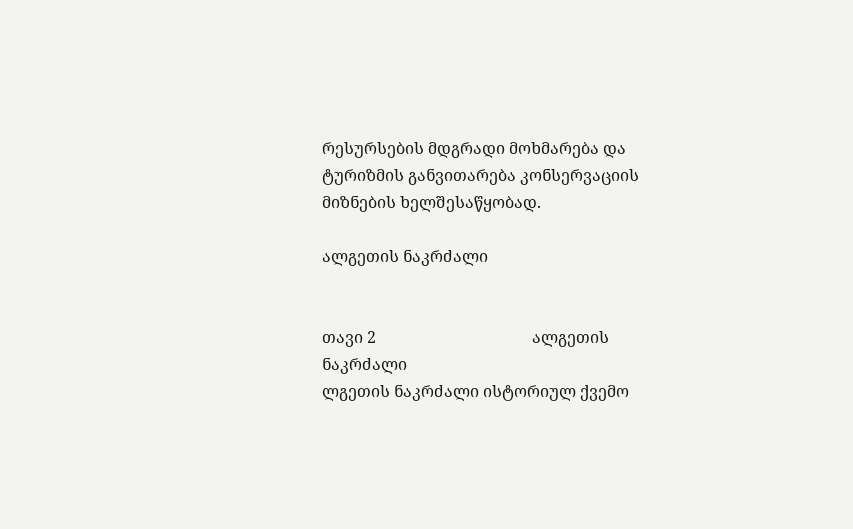რესურსების მდგრადი მოხმარება და ტურიზმის განვითარება კონსერვაციის მიზნების ხელშესაწყობად.

ალგეთის ნაკრძალი


თავი 2                                       ალგეთის ნაკრძალი
ლგეთის ნაკრძალი ისტორიულ ქვემო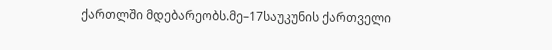ქართლში მდებარეობს.მე–17საუკუნის ქართველი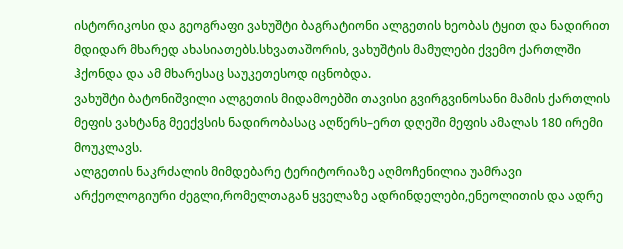ისტორიკოსი და გეოგრაფი ვახუშტი ბაგრატიონი ალგეთის ხეობას ტყით და ნადირით მდიდარ მხარედ ახასიათებს.სხვათაშორის, ვახუშტის მამულები ქვემო ქართლში ჰქონდა და ამ მხარესაც საუკეთესოდ იცნობდა.
ვახუშტი ბატონიშვილი ალგეთის მიდამოებში თავისი გვირგვინოსანი მამის ქართლის მეფის ვახტანგ მეექვსის ნადირობასაც აღწერს–ერთ დღეში მეფის ამალას 180 ირემი მოუკლავს.
ალგეთის ნაკრძალის მიმდებარე ტერიტორიაზე აღმოჩენილია უამრავი არქეოლოგიური ძეგლი,რომელთაგან ყველაზე ადრინდელები,ენეოლითის და ადრე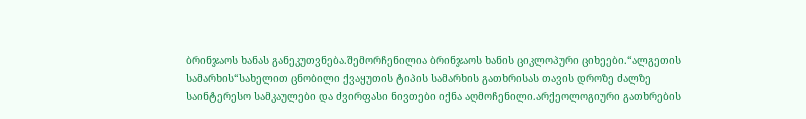ბრინჯაოს ხანას განეკუთვნება.შემორჩენილია ბრინჯაოს ხანის ციკლოპური ციხეები.“ალგეთის სამარხის“სახელით ცნობილი ქვაყუთის ტიპის სამარხის გათხრისას თავის დროზე ძალზე საინტერესო სამკაულები და ძვირფასი ნივთები იქნა აღმოჩენილი.არქეოლოგიური გათხრების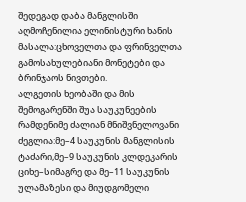შედეგად დაბა მანგლისში აღმოჩენილია ელინისტური ხანის მასალა:ცხოველთა და ფრინველთა გამოსახულებიანი მონეტები და ბრინჯაოს ნივთები.
ალგეთის ხეობაში და მის შემოგარენში შუა საუკუნეების რამდენიმე ძალიან მნიშვნელოვანი ძეგლია:მე–4 საუკუნის მანგლისის ტაძარი,მე–9 საუკუნის კლდეკარის ციხე–სიმაგრე და მე–11 საუკუნის ულამაზესი და მიუდგომელი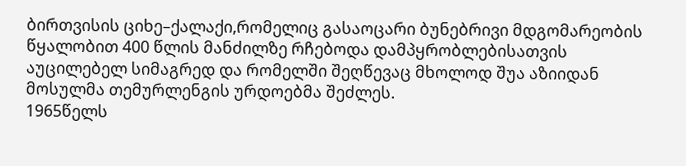ბირთვისის ციხე–ქალაქი,რომელიც გასაოცარი ბუნებრივი მდგომარეობის წყალობით 400 წლის მანძილზე რჩებოდა დამპყრობლებისათვის აუცილებელ სიმაგრედ და რომელში შეღწევაც მხოლოდ შუა აზიიდან მოსულმა თემურლენგის ურდოებმა შეძლეს.
1965წელს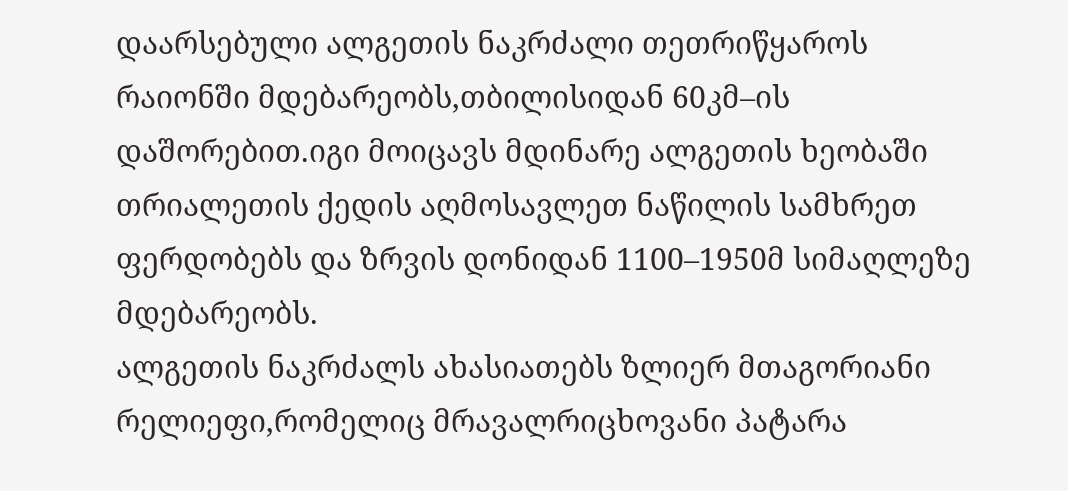დაარსებული ალგეთის ნაკრძალი თეთრიწყაროს რაიონში მდებარეობს,თბილისიდან 60კმ–ის დაშორებით.იგი მოიცავს მდინარე ალგეთის ხეობაში თრიალეთის ქედის აღმოსავლეთ ნაწილის სამხრეთ ფერდობებს და ზრვის დონიდან 1100–1950მ სიმაღლეზე მდებარეობს.
ალგეთის ნაკრძალს ახასიათებს ზლიერ მთაგორიანი რელიეფი,რომელიც მრავალრიცხოვანი პატარა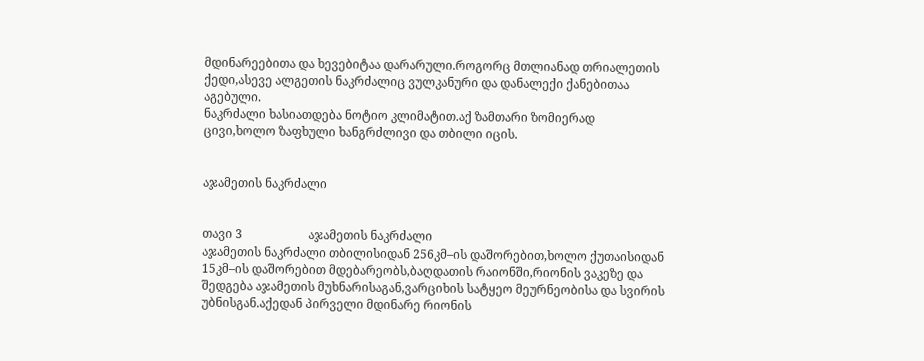მდინარეებითა და ხევებიტაა დარარული.როგორც მთლიანად თრიალეთის ქედი,ასევე ალგეთის ნაკრძალიც ვულკანური და დანალექი ქანებითაა აგებული.
ნაკრძალი ხასიათდება ნოტიო კლიმატით.აქ ზამთარი ზომიერად ცივი,ხოლო ზაფხული ხანგრძლივი და თბილი იცის.


აჯამეთის ნაკრძალი


თავი 3                      აჯამეთის ნაკრძალი
აჯამეთის ნაკრძალი თბილისიდან 256კმ–ის დაშორებით,ხოლო ქუთაისიდან 15კმ–ის დაშორებით მდებარეობს,ბაღდათის რაიონში,რიონის ვაკეზე და შედგება აჯამეთის მუხნარისაგან,ვარციხის სატყეო მეურნეობისა და სვირის უბნისგან.აქედან პირველი მდინარე რიონის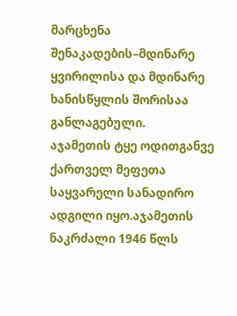მარცხენა შენაკადების–მდინარე ყვირილისა და მდინარე ხანისწყლის შორისაა განლაგებული.
აჯამეთის ტყე ოდითგანვე ქართველ მეფეთა საყვარელი სანადირო ადგილი იყო.აჯამეთის  ნაკრძალი 1946 წლს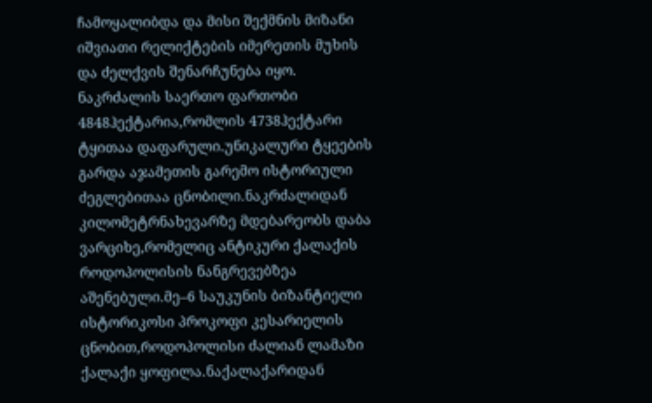ჩამოყალიბდა და მისი შექმნის მიზანი იშვიათი რელიქტების იმერეთის მუხის და ძელქვის შენარჩუნება იყო.
ნაკრძალის საერთო ფართობი 4848ჰექტარია,რომლის 4738ჰექტარი ტყითაა დაფარული.უნიკალური ტყეების გარდა აჯამეთის გარემო ისტორიული ძეგლებითაა ცნობილი.ნაკრძალიდან კილომეტრნახევარზე მდებარეობს დაბა ვარციხე,რომელიც ანტიკური ქალაქის როდოპოლისის ნანგრევებზეა აშენებული.მე–6 საუკუნის ბიზანტიელი ისტორიკოსი პროკოფი კესარიელის ცნობით,როდოპოლისი ძალიან ლამაზი ქალაქი ყოფილა.ნაქალაქარიდან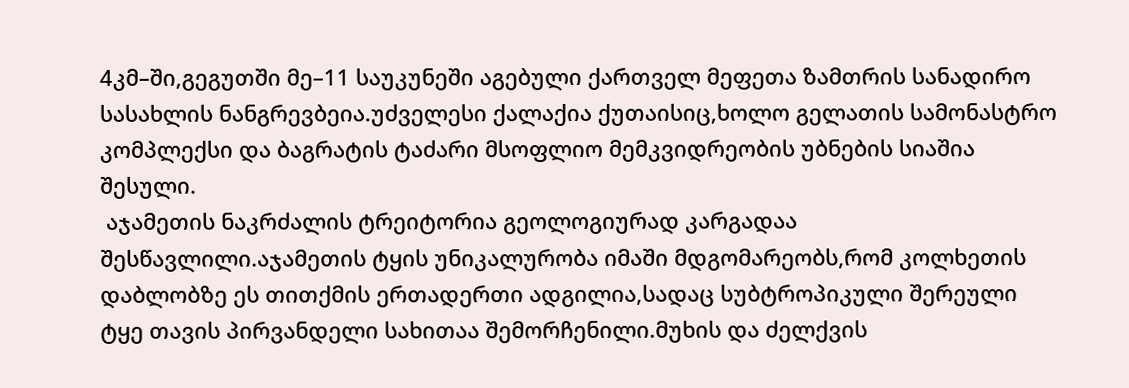4კმ–ში,გეგუთში მე–11 საუკუნეში აგებული ქართველ მეფეთა ზამთრის სანადირო სასახლის ნანგრევბეია.უძველესი ქალაქია ქუთაისიც,ხოლო გელათის სამონასტრო კომპლექსი და ბაგრატის ტაძარი მსოფლიო მემკვიდრეობის უბნების სიაშია შესული.
 აჯამეთის ნაკრძალის ტრეიტორია გეოლოგიურად კარგადაა შესწავლილი.აჯამეთის ტყის უნიკალურობა იმაში მდგომარეობს,რომ კოლხეთის დაბლობზე ეს თითქმის ერთადერთი ადგილია,სადაც სუბტროპიკული შერეული ტყე თავის პირვანდელი სახითაა შემორჩენილი.მუხის და ძელქვის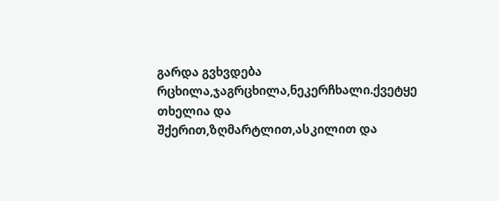გარდა გვხვდება რცხილა,ჯაგრცხილა,ნეკერჩხალი.ქვეტყე თხელია და შქერით,ზღმარტლით,ასკილით და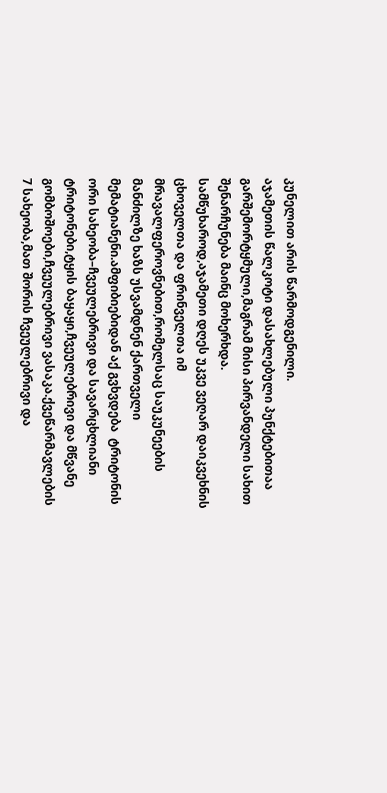კუნელით არის წარმოდგენილი.
აჯამეთის წალკოტი დასახლებული პუნქტებითაა გარშემორტყმული,მაგრამ მისი პირვანდელი სახით შენარჩუნება მაინც მოხერხდა.
სამწუხაროდ,აჯამეთი დღეს უკვე ვეღარ დაიკვეხნის ცხოველთა და ფრინველთა იმ მრავალფეროვნებით,რომელსაც საუკუნეების მანძილზე ხაზს უსვამდნენ ქართველი მემატიანენი.ამფიბიებიდან აქ გვხვდება  ტრიტონის ორი სახეობა–ჩვეულებრივი და სავარცხლიანი ტრიტონები,ტყის ბაყაყი,ჩვეულებრივი და მწვანე გომბოშოები,ჩვეულებრივი ვასაკა.ქვეწარმავლების 7 სახეობა,მათ შორის ჩვეულებრივი და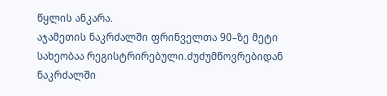წყლის ანკარა.
აჯამეთის ნაკრძალში ფრინველთა 90–ზე მეტი სახეობაა რეგისტრირებული.ძუძუმწოვრებიდან ნაკრძალში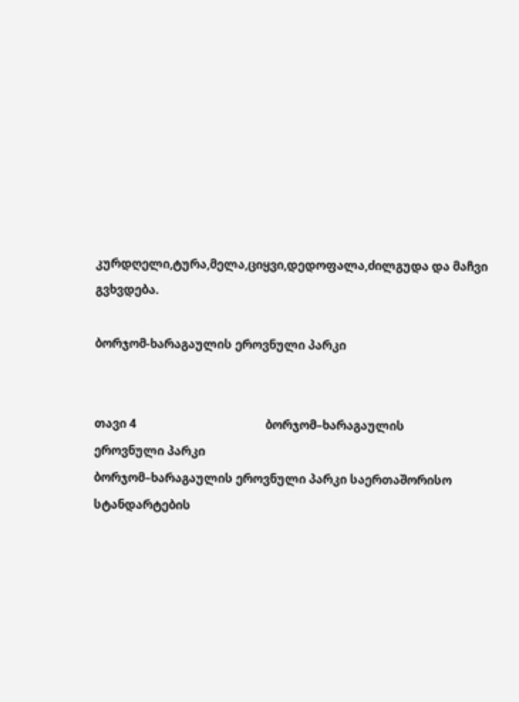კურდღელი,ტურა,მელა,ციყვი,დედოფალა,ძილგუდა და მაჩვი გვხვდება.

ბორჯომ-ხარაგაულის ეროვნული პარკი


თავი 4                                           ბორჯომ–ხარაგაულის                         ეროვნული პარკი
ბორჯომ–ხარაგაულის ეროვნული პარკი საერთაშორისო სტანდარტების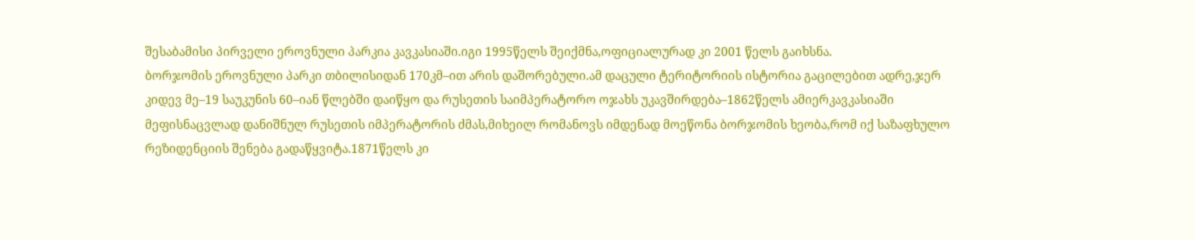შესაბამისი პირველი ეროვნული პარკია კავკასიაში.იგი 1995წელს შეიქმნა,ოფიციალურად კი 2001 წელს გაიხსნა.
ბორჯომის ეროვნული პარკი თბილისიდან 170კმ–ით არის დაშორებული.ამ დაცული ტერიტორიის ისტორია გაცილებით ადრე,ჯერ კიდევ მე–19 საუკუნის 60–იან წლებში დაიწყო და რუსეთის საიმპერატორო ოჯახს უკავშირდება–1862წელს ამიერკავკასიაში მეფისნაცვლად დანიშნულ რუსეთის იმპერატორის ძმას,მიხეილ რომანოვს იმდენად მოეწონა ბორჯომის ხეობა,რომ იქ საზაფხულო რეზიდენციის შენება გადაწყვიტა.1871წელს კი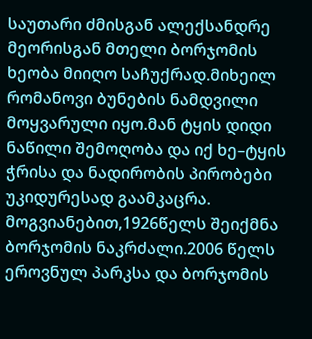საუთარი ძმისგან ალექსანდრე მეორისგან მთელი ბორჯომის ხეობა მიიღო საჩუქრად.მიხეილ რომანოვი ბუნების ნამდვილი მოყვარული იყო.მან ტყის დიდი ნაწილი შემოღობა და იქ ხე–ტყის ჭრისა და ნადირობის პირობები უკიდურესად გაამკაცრა.
მოგვიანებით,1926წელს შეიქმნა ბორჯომის ნაკრძალი.2006 წელს ეროვნულ პარკსა და ბორჯომის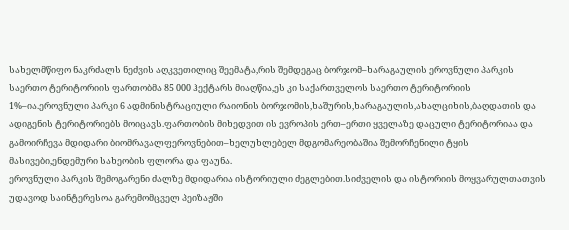სახელმწიფო ნაკრძალს ნეძვის აღკვეთილიც შეემატა,რის შემდეგაც ბორჯომ–ხარაგაულის ეროვნული პარკის საერთო ტერიტორიის ფართობმა 85 000 ჰექტარს მიაღწია,ეს კი საქართველოს საერთო ტერიტორიის 1%–ია.ეროვნული პარკი 6 ადმინისტრაციული რაიონის ბორჯომის,ხაშურის,ხარაგაულის,ახალციხის,ბაღდათის და ადიგენის ტერიტორიებს მოიცავს.ფართობის მიხედვით ის ევროპის ერთ–ერთი ყველაზე დაცული ტერიტორიაა და გამოირჩევა მდიდარი ბიომრავალფეროვნებით–ხელუხლებელ მდგომარეობაშია შემორჩენილი ტყის მასივები,ენდემური სახეობის ფლორა და ფაუნა.
ეროვნული პარკის შემოგარენი ძალზე მდიდარია ისტორიული ძეგლებით.სიძველის და ისტორიის მოყვარულთათვის უდავოდ საინტერესოა გარემომცველ პეიზაჟში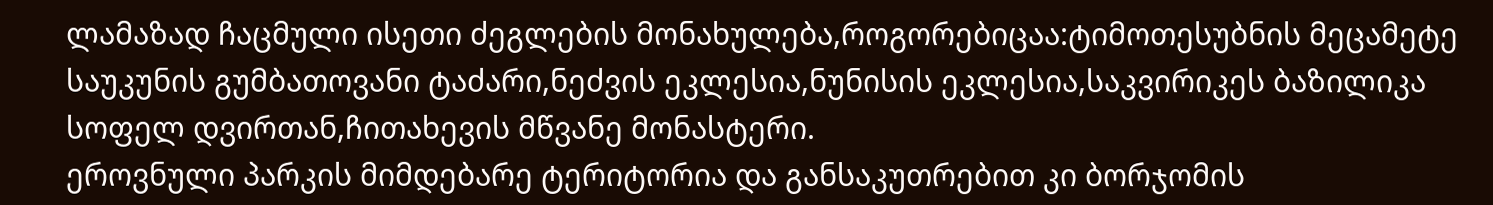ლამაზად ჩაცმული ისეთი ძეგლების მონახულება,როგორებიცაა:ტიმოთესუბნის მეცამეტე საუკუნის გუმბათოვანი ტაძარი,ნეძვის ეკლესია,ნუნისის ეკლესია,საკვირიკეს ბაზილიკა სოფელ დვირთან,ჩითახევის მწვანე მონასტერი.
ეროვნული პარკის მიმდებარე ტერიტორია და განსაკუთრებით კი ბორჯომის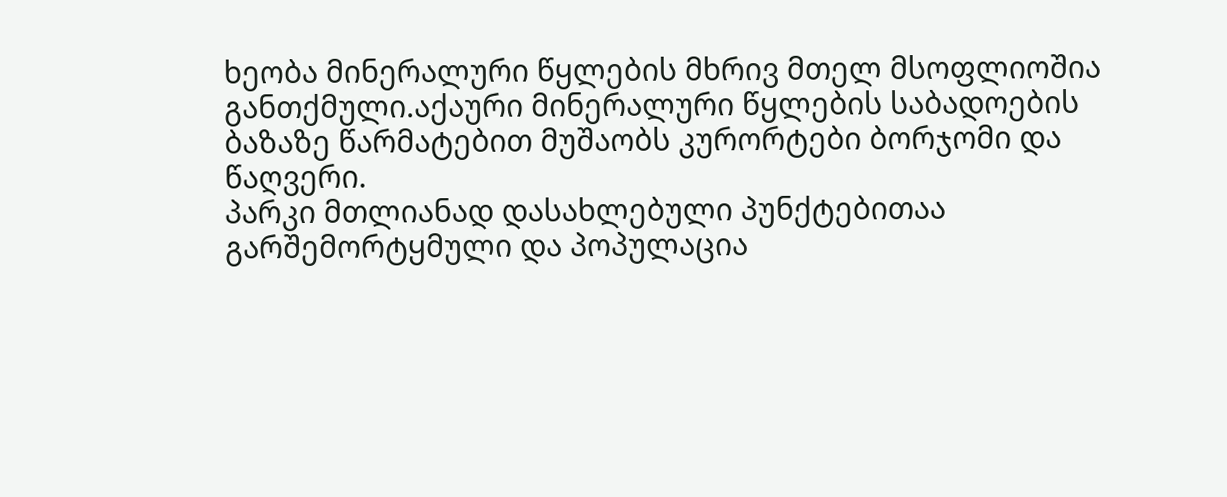ხეობა მინერალური წყლების მხრივ მთელ მსოფლიოშია განთქმული.აქაური მინერალური წყლების საბადოების ბაზაზე წარმატებით მუშაობს კურორტები ბორჯომი და წაღვერი.
პარკი მთლიანად დასახლებული პუნქტებითაა გარშემორტყმული და პოპულაცია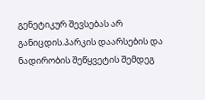გენეტიკურ შევსებას არ განიცდის.პარკის დაარსების და ნადირობის შეწყვეტის შემდეგ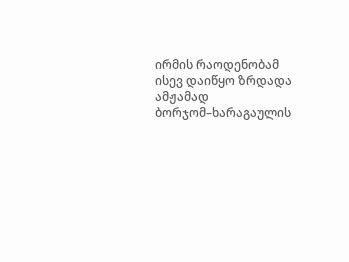ირმის რაოდენობამ ისევ დაიწყო ზრდადა ამჟამად ბორჯომ–ხარაგაულის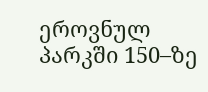ეროვნულ პარკში 150–ზე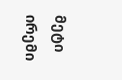მეტი ირემი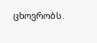ცხოვრობს.